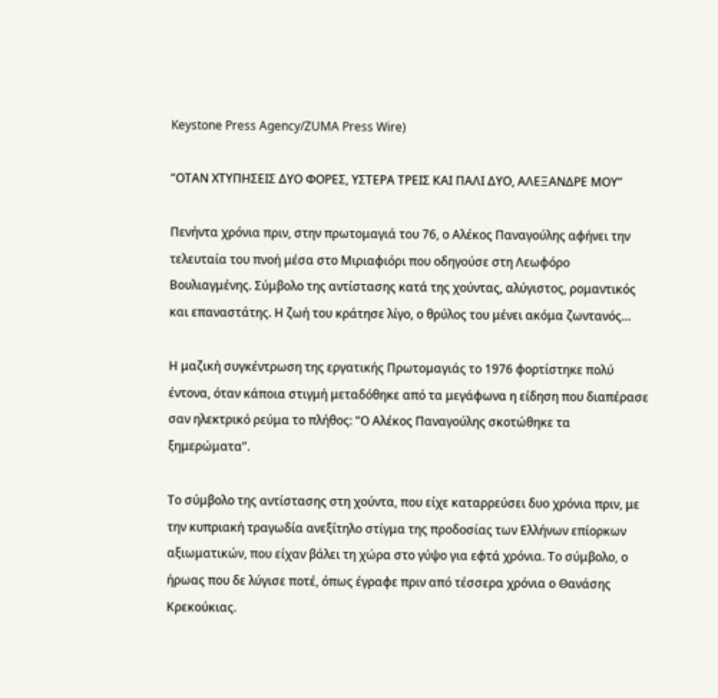Keystone Press Agency/ZUMA Press Wire)

“ΟΤΑΝ ΧΤΥΠΗΣΕΙΣ ΔΥΟ ΦΟΡΕΣ, ΥΣΤΕΡΑ ΤΡΕΙΣ ΚΑΙ ΠΑΛΙ ΔΥΟ, ΑΛΕΞΑΝΔΡΕ ΜΟΥ”

Πενήντα χρόνια πριν, στην πρωτομαγιά του 76, ο Αλέκος Παναγούλης αφήνει την τελευταία του πνοή μέσα στο Μιριαφιόρι που οδηγούσε στη Λεωφόρο Βουλιαγμένης. Σύμβολο της αντίστασης κατά της χούντας, αλύγιστος, ρομαντικός και επαναστάτης. Η ζωή του κράτησε λίγο, ο θρύλος του μένει ακόμα ζωντανός…

Η μαζική συγκέντρωση της εργατικής Πρωτομαγιάς το 1976 φορτίστηκε πολύ έντονα, όταν κάποια στιγμή μεταδόθηκε από τα μεγάφωνα η είδηση που διαπέρασε σαν ηλεκτρικό ρεύμα το πλήθος: “Ο Αλέκος Παναγούλης σκοτώθηκε τα ξημερώματα”.

Το σύμβολο της αντίστασης στη χούντα, που είχε καταρρεύσει δυο χρόνια πριν, με την κυπριακή τραγωδία ανεξίτηλο στίγμα της προδοσίας των Ελλήνων επίορκων αξιωματικών, που είχαν βάλει τη χώρα στο γύψο για εφτά χρόνια. Το σύμβολο, ο ήρωας που δε λύγισε ποτέ, όπως έγραφε πριν από τέσσερα χρόνια ο Θανάσης Κρεκούκιας.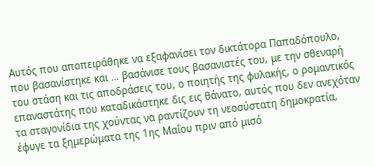Αυτός που αποπειράθηκε να εξαφανίσει τον δικτάτορα Παπαδόπουλο, που βασανίστηκε και … βασάνισε τους βασανιστές του, με την σθεναρή του στάση και τις αποδράσεις του, ο ποιητής της φυλακής, ο ρομαντικός επαναστάτης που καταδικάστηκε δις εις θάνατο, αυτός που δεν ανεχόταν τα σταγονίδια της χούντας να ραντίζουν τη νεοσύστατη δημοκρατία, έφυγε τα ξημερώματα της 1ης Μαΐου πριν από μισό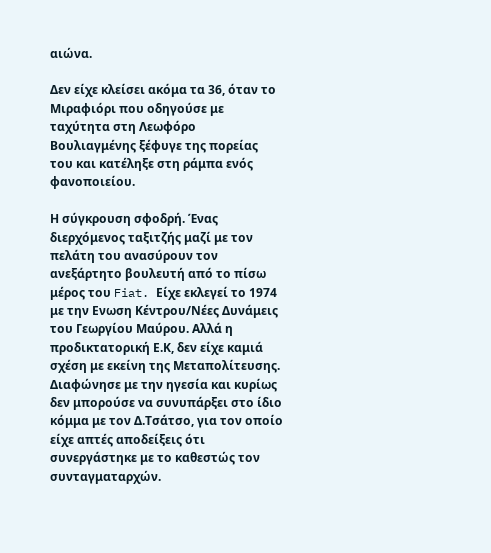αιώνα.

Δεν είχε κλείσει ακόμα τα 36, όταν το Μιραφιόρι που οδηγούσε με ταχύτητα στη Λεωφόρο Βουλιαγμένης ξέφυγε της πορείας του και κατέληξε στη ράμπα ενός φανοποιείου.

Η σύγκρουση σφοδρή. Ένας διερχόμενος ταξιτζής μαζί με τον πελάτη του ανασύρουν τον ανεξάρτητο βουλευτή από το πίσω μέρος του Fiat. Είχε εκλεγεί το 1974 με την Ενωση Κέντρου/Νέες Δυνάμεις του Γεωργίου Μαύρου. Αλλά η προδικτατορική Ε.Κ, δεν είχε καμιά σχέση με εκείνη της Μεταπολίτευσης. Διαφώνησε με την ηγεσία και κυρίως δεν μπορούσε να συνυπάρξει στο ίδιο κόμμα με τον Δ.Τσάτσο, για τον οποίο είχε απτές αποδείξεις ότι συνεργάστηκε με το καθεστώς τον συνταγματαρχών.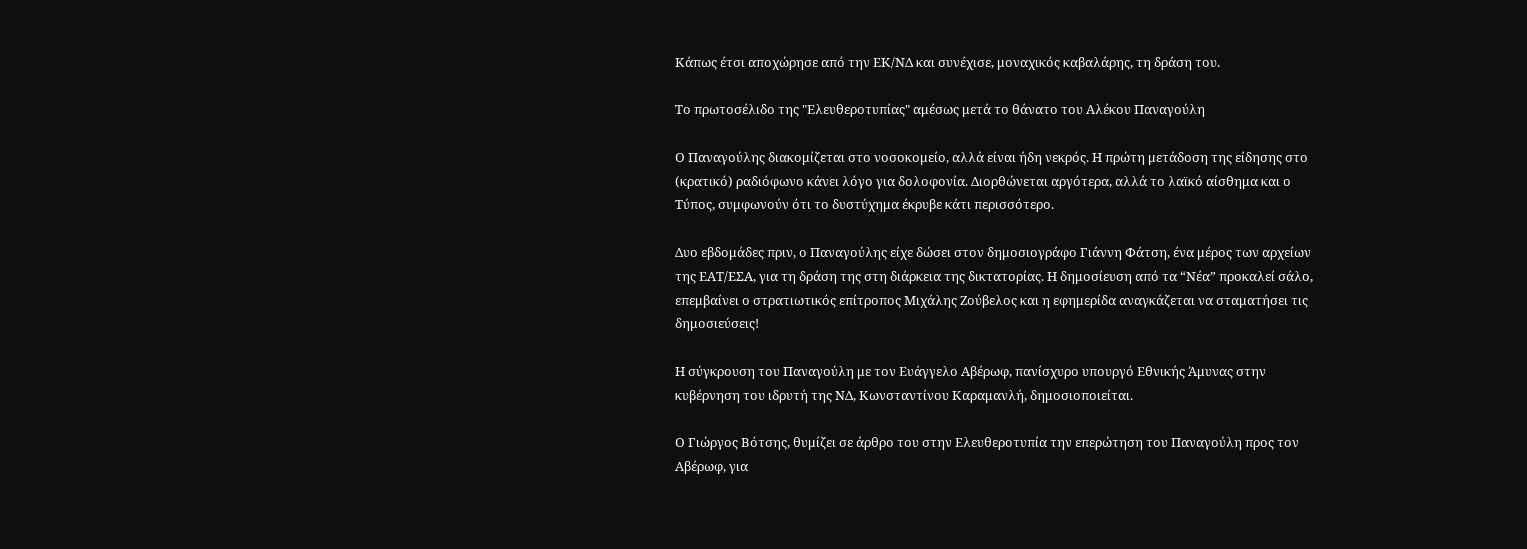Κάπως έτσι αποχώρησε από την ΕΚ/ΝΔ και συνέχισε, μοναχικός καβαλάρης, τη δράση του.

Το πρωτοσέλιδο της "Ελευθεροτυπίας" αμέσως μετά το θάνατο του Αλέκου Παναγούλη

Ο Παναγούλης διακομίζεται στο νοσοκομείο, αλλά είναι ήδη νεκρός. Η πρώτη μετάδοση της είδησης στο (κρατικό) ραδιόφωνο κάνει λόγο για δολοφονία. Διορθώνεται αργότερα, αλλά το λαϊκό αίσθημα και ο Τύπος, συμφωνούν ότι το δυστύχημα έκρυβε κάτι περισσότερο.

Δυο εβδομάδες πριν, ο Παναγούλης είχε δώσει στον δημοσιογράφο Γιάννη Φάτση, ένα μέρος των αρχείων της ΕΑΤ/ΕΣΑ, για τη δράση της στη διάρκεια της δικτατορίας. Η δημοσίευση από τα “Νέα” προκαλεί σάλο, επεμβαίνει ο στρατιωτικός επίτροπος Μιχάλης Ζούβελος και η εφημερίδα αναγκάζεται να σταματήσει τις δημοσιεύσεις!

Η σύγκρουση του Παναγούλη με τον Ευάγγελο Αβέρωφ, πανίσχυρο υπουργό Εθνικής Άμυνας στην κυβέρνηση του ιδρυτή της ΝΔ, Κωνσταντίνου Καραμανλή, δημοσιοποιείται.

Ο Γιώργος Βότσης, θυμίζει σε άρθρο του στην Ελευθεροτυπία την επερώτηση του Παναγούλη προς τον Αβέρωφ, για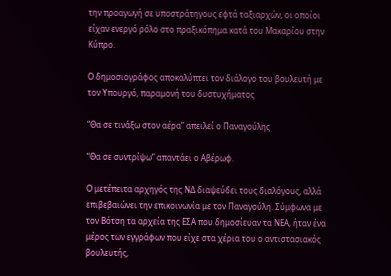την προαγωγή σε υποστράτηγους εφτά ταξιαρχών, οι οποίοι είχαν ενεργό ρόλο στο πραξικόπημα κατά του Μακαρίου στην Κύπρο.

Ο δημοσιογράφος αποκαλύπτει τον διάλογο του βουλευτή με τον Υπουργό, παραμονή του δυστυχήματος

“Θα σε τινάξω στον αέρα” απειλεί ο Παναγούλης

“Θα σε συντρίψω” απαντάει ο Αβέρωφ.

Ο μετέπειτα αρχηγός της ΝΔ διαψεύδει τους διαλόγους, αλλά επιβεβαιώνει την επικοινωνία με τον Παναγούλη. Σύμφωνα με τον Βότση τα αρχεία της ΕΣΑ που δημοσίευαν τα ΝΕΑ, ήταν ένα μέρος των εγγράφων που είχε στα χέρια του ο αντιστασιακός βουλευτής,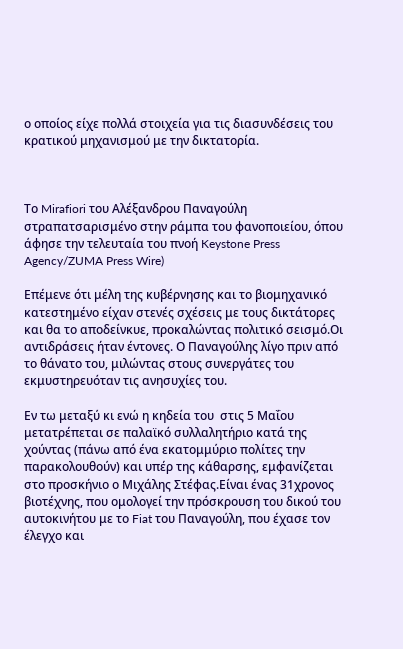ο οποίος είχε πολλά στοιχεία για τις διασυνδέσεις του κρατικού μηχανισμού με την δικτατορία.



Το Mirafiori του Αλέξανδρου Παναγούλη στραπατσαρισμένο στην ράμπα του φανοποιείου, όπου άφησε την τελευταία του πνοή Keystone Press Agency/ZUMA Press Wire)

Επέμενε ότι μέλη της κυβέρνησης και το βιομηχανικό κατεστημένο είχαν στενές σχέσεις με τους δικτάτορες και θα το αποδείνκυε, προκαλώντας πολιτικό σεισμό.Οι αντιδράσεις ήταν έντονες. Ο Παναγούλης λίγο πριν από το θάνατο του, μιλώντας στους συνεργάτες του εκμυστηρευόταν τις ανησυχίες του.

Εν τω μεταξύ κι ενώ η κηδεία του  στις 5 Μαΐου μετατρέπεται σε παλαϊκό συλλαλητήριο κατά της χούντας (πάνω από ένα εκατομμύριο πολίτες την παρακολουθούν) και υπέρ της κάθαρσης, εμφανίζεται στο προσκήνιο ο Μιχάλης Στέφας.Είναι ένας 31χρονος βιοτέχνης, που ομολογεί την πρόσκρουση του δικού του αυτοκινήτου με το Fiat του Παναγούλη, που έχασε τον έλεγχο και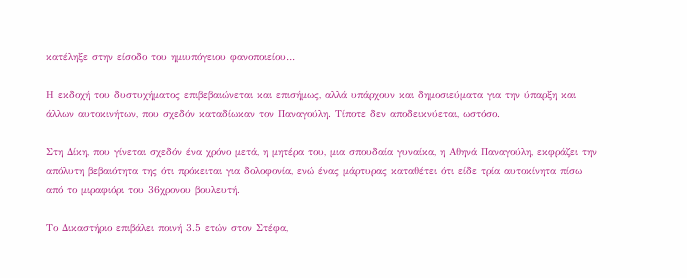κατέληξε στην είσοδο του ημιυπόγειου φανοποιείου…

Η εκδοχή του δυστυχήματος επιβεβαιώνεται και επισήμως, αλλά υπάρχουν και δημοσιεύματα για την ύπαρξη και άλλων αυτοκινήτων, που σχεδόν καταδίωκαν τον Παναγούλη. Τίποτε δεν αποδεικνύεται, ωστόσο.

Στη Δίκη, που γίνεται σχεδόν ένα χρόνο μετά, η μητέρα του, μια σπουδαία γυναίκα, η Αθηνά Παναγούλη, εκφράζει την απόλυτη βεβαιότητα της ότι πρόκειται για δολοφονία, ενώ ένας μάρτυρας καταθέτει ότι είδε τρία αυτοκίνητα πίσω από το μιραφιόρι του 36χρονου βουλευτή.

Το Δικαστήριο επιβάλει ποινή 3.5 ετών στον Στέφα,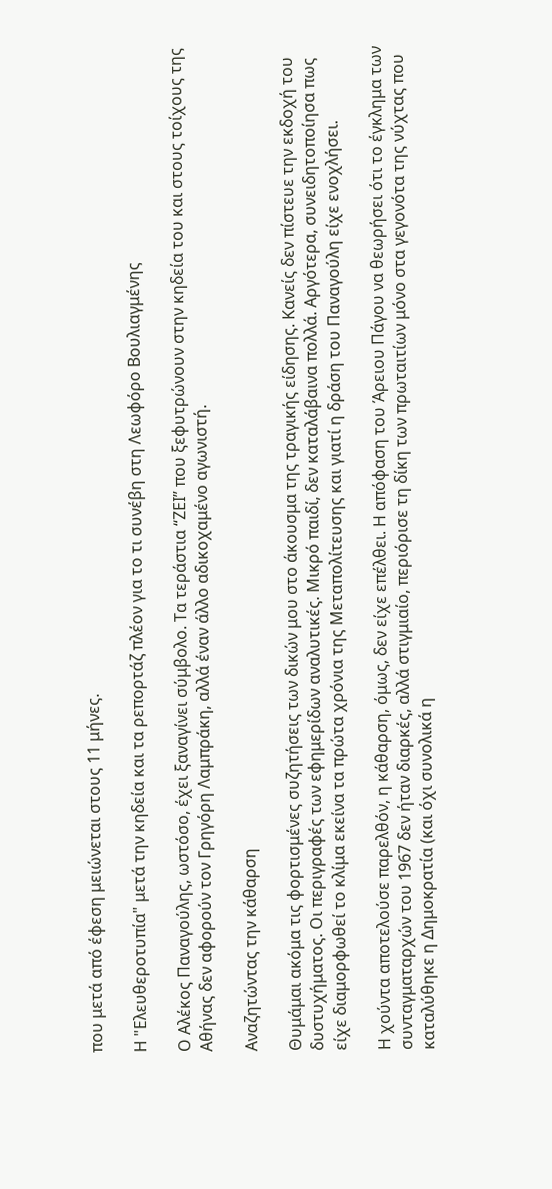που μετά από έφεση μειώνεται στους 11 μήνες.

Η "Ελευθεροτυπία" μετά την κηδεία και τα ρεπορτάζ πλέον για το τι συνέβη στη Λεωφόρο Βουλιαγμένης

Ο Αλέκος Παναγούλης, ωστόσο, έχει ξαναγίνει σύμβολο. Τα τεράστια “ΖΕΙ” που ξεφυτρώνουν στην κηδεία του και στους τοίχους της Αθήνας δεν αφορούν τον Γρηγόρη Λαμπράκη, αλλά έναν άλλο αδικοχαμένο αγωνιστή.

Αναζητώντας την κάθαρση

Θυμάμαι ακόμα τις φορτισμένες συζητήσεις των δικών μου στο άκουσμα της τραγικής είδησης. Κανείς δεν πίστευε την εκδοχή του δυστυχήματος. Οι περιγραφές των εφημερίδων αναλυτικές. Μικρό παιδί, δεν καταλάβαινα πολλά. Αργότερα, συνειδητοποίησα πως είχε διαμορφωθεί το κλίμα εκείνα τα πρώτα χρόνια της Μεταπολίτευσης και γιατί η δράση του Παναγούλη είχε ενοχλήσει.

Η χούντα αποτελούσε παρελθόν, η κάθαρση, όμως, δεν είχε επέλθει. Η απόφαση του Άρειου Πάγου να θεωρήσει ότι το έγκλημα των συνταγματαρχών του 1967 δεν ήταν διαρκές, αλλά στιγμιαίο, περιόρισε τη δίκη των πρωταιτίων μόνο στα γεγονότα της νύχτας που καταλύθηκε η Δημοκρατία (και όχι συνολικά η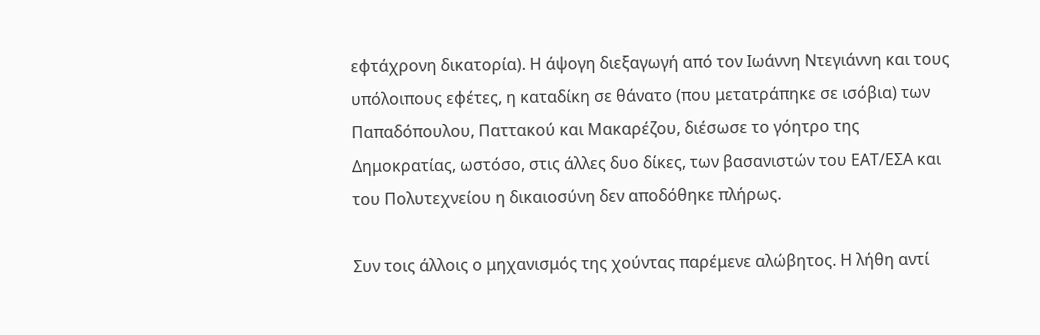εφτάχρονη δικατορία). Η άψογη διεξαγωγή από τον Ιωάννη Ντεγιάννη και τους υπόλοιπους εφέτες, η καταδίκη σε θάνατο (που μετατράπηκε σε ισόβια) των Παπαδόπουλου, Παττακού και Μακαρέζου, διέσωσε το γόητρο της Δημοκρατίας, ωστόσο, στις άλλες δυο δίκες, των βασανιστών του ΕΑΤ/ΕΣΑ και του Πολυτεχνείου η δικαιοσύνη δεν αποδόθηκε πλήρως.

Συν τοις άλλοις ο μηχανισμός της χούντας παρέμενε αλώβητος. Η λήθη αντί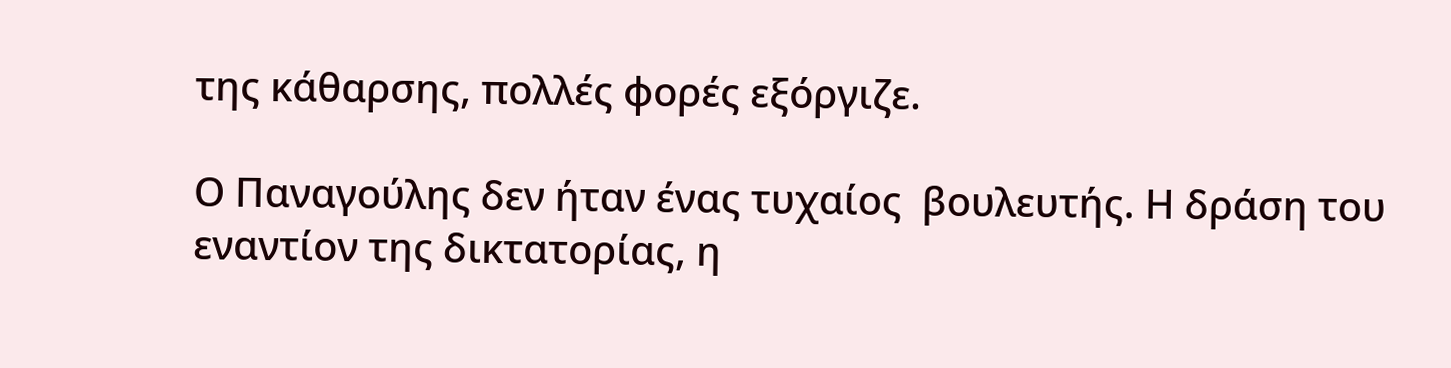της κάθαρσης, πολλές φορές εξόργιζε.

Ο Παναγούλης δεν ήταν ένας τυχαίος  βουλευτής. Η δράση του εναντίον της δικτατορίας, η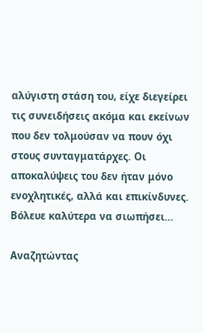αλύγιστη στάση του, είχε διεγείρει τις συνειδήσεις ακόμα και εκείνων που δεν τολμούσαν να πουν όχι στους συνταγματάρχες. Οι αποκαλύψεις του δεν ήταν μόνο ενοχλητικές, αλλά και επικίνδυνες. Βόλευε καλύτερα να σιωπήσει…

Αναζητώντας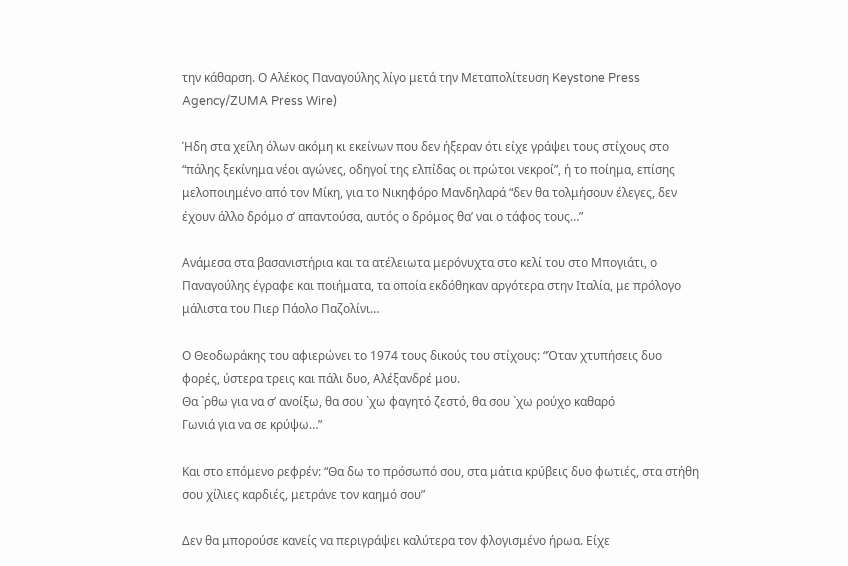την κάθαρση. Ο Αλέκος Παναγούλης λίγο μετά την Μεταπολίτευση Keystone Press Agency/ZUMA Press Wire)

Ήδη στα χείλη όλων ακόμη κι εκείνων που δεν ήξεραν ότι είχε γράψει τους στίχους στο “πάλης ξεκίνημα νέοι αγώνες, οδηγοί της ελπίδας οι πρώτοι νεκροί”, ή το ποίημα, επίσης μελοποιημένο από τον Μίκη, για το Νικηφόρο Μανδηλαρά “δεν θα τολμήσουν έλεγες, δεν έχουν άλλο δρόμο σ’ απαντούσα, αυτός ο δρόμος θα’ ναι ο τάφος τους…”

Ανάμεσα στα βασανιστήρια και τα ατέλειωτα μερόνυχτα στο κελί του στο Μπογιάτι, ο Παναγούλης έγραφε και ποιήματα, τα οποία εκδόθηκαν αργότερα στην Ιταλία, με πρόλογο μάλιστα του Πιερ Πάολο Παζολίνι…

Ο Θεοδωράκης του αφιερώνει το 1974 τους δικούς του στίχους: “Όταν χτυπήσεις δυο φορές, ύστερα τρεις και πάλι δυο, Αλέξανδρέ μου.
Θα `ρθω για να σ’ ανοίξω, θα σου `χω φαγητό ζεστό, θα σου `χω ρούχο καθαρό
Γωνιά για να σε κρύψω…”

Και στο επόμενο ρεφρέν: “Θα δω το πρόσωπό σου, στα μάτια κρύβεις δυο φωτιές, στα στήθη σου χίλιες καρδιές, μετράνε τον καημό σου”

Δεν θα μπορούσε κανείς να περιγράψει καλύτερα τον φλογισμένο ήρωα. Είχε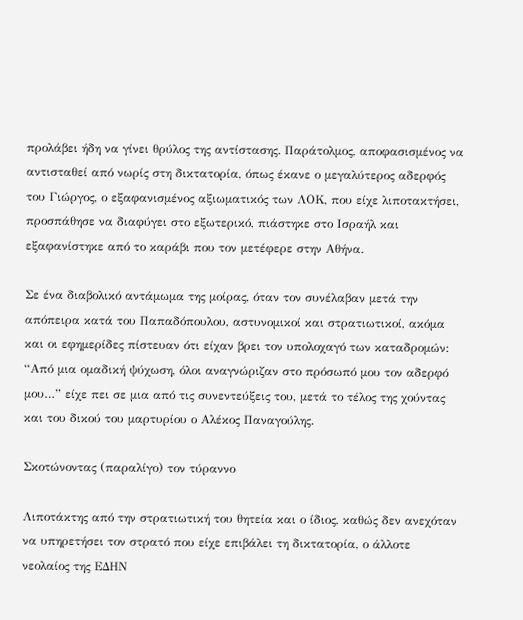προλάβει ήδη να γίνει θρύλος της αντίστασης. Παράτολμος, αποφασισμένος να αντισταθεί από νωρίς στη δικτατορία, όπως έκανε ο μεγαλύτερος αδερφός του Γιώργος, ο εξαφανισμένος αξιωματικός των ΛΟΚ, που είχε λιποτακτήσει, προσπάθησε να διαφύγει στο εξωτερικό, πιάστηκε στο Ισραήλ και εξαφανίστηκε από το καράβι που τον μετέφερε στην Αθήνα.

Σε ένα διαβολικό αντάμωμα της μοίρας, όταν τον συνέλαβαν μετά την απόπειρα κατά του Παπαδόπουλου, αστυνομικοί και στρατιωτικοί, ακόμα και οι εφημερίδες πίστευαν ότι είχαν βρει τον υπολοχαγό των καταδρομών: “Από μια ομαδική ψύχωση, όλοι αναγνώριζαν στο πρόσωπό μου τον αδερφό μου…” είχε πει σε μια από τις συνεντεύξεις του, μετά το τέλος της χούντας και του δικού του μαρτυρίου ο Αλέκος Παναγούλης.

Σκοτώνοντας (παραλίγο) τον τύραννο

Λιποτάκτης από την στρατιωτική του θητεία και ο ίδιος, καθώς δεν ανεχόταν να υπηρετήσει τον στρατό που είχε επιβάλει τη δικτατορία, ο άλλοτε νεολαίος της ΕΔΗΝ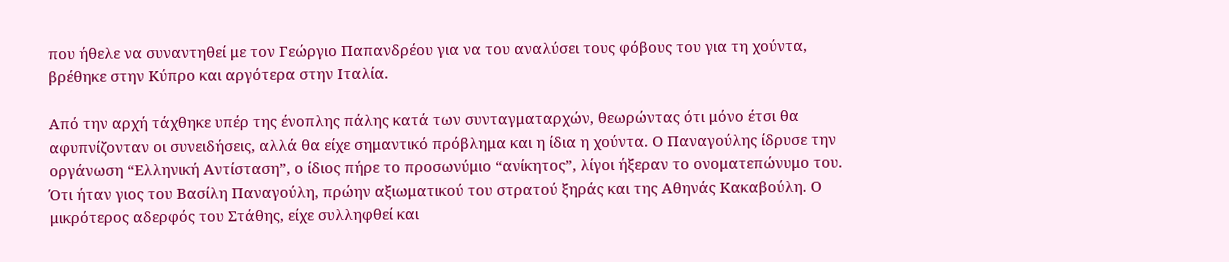που ήθελε να συναντηθεί με τον Γεώργιο Παπανδρέου για να του αναλύσει τους φόβους του για τη χούντα, βρέθηκε στην Κύπρο και αργότερα στην Ιταλία.

Από την αρχή τάχθηκε υπέρ της ένοπλης πάλης κατά των συνταγματαρχών, θεωρώντας ότι μόνο έτσι θα αφυπνίζονταν οι συνειδήσεις, αλλά θα είχε σημαντικό πρόβλημα και η ίδια η χούντα. Ο Παναγούλης ίδρυσε την οργάνωση “Ελληνική Αντίσταση”, ο ίδιος πήρε το προσωνύμιο “ανίκητος”, λίγοι ήξεραν το ονοματεπώνυμο του. Ότι ήταν γιος του Βασίλη Παναγούλη, πρώην αξιωματικού του στρατού ξηράς και της Αθηνάς Κακαβούλη. Ο μικρότερος αδερφός του Στάθης, είχε συλληφθεί και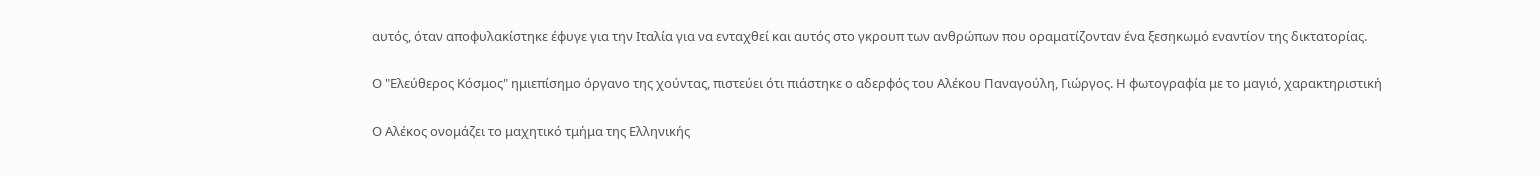αυτός, όταν αποφυλακίστηκε έφυγε για την Ιταλία για να ενταχθεί και αυτός στο γκρουπ των ανθρώπων που οραματίζονταν ένα ξεσηκωμό εναντίον της δικτατορίας.

Ο "Ελεύθερος Κόσμος" ημιεπίσημο όργανο της χούντας, πιστεύει ότι πιάστηκε ο αδερφός του Αλέκου Παναγούλη, Γιώργος. Η φωτογραφία με το μαγιό, χαρακτηριστική

Ο Αλέκος ονομάζει το μαχητικό τμήμα της Ελληνικής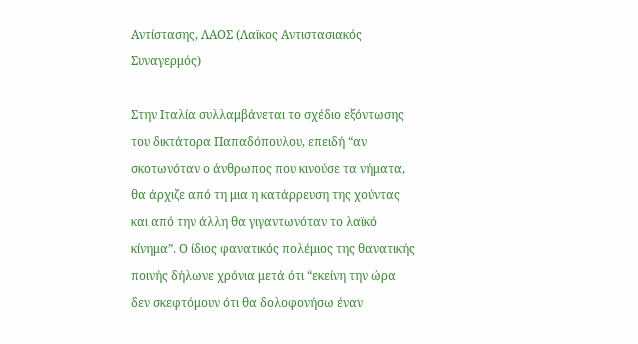Αντίστασης, ΛΑΟΣ (Λαϊκος Αντιστασιακός Συναγερμός)

Στην Ιταλία συλλαμβάνεται το σχέδιο εξόντωσης του δικτάτορα Παπαδόπουλου, επειδή “αν σκοτωνόταν ο άνθρωπος που κινούσε τα νήματα, θα άρχιζε από τη μια η κατάρρευση της χούντας και από την άλλη θα γιγαντωνόταν το λαϊκό κίνημα”. Ο ίδιος φανατικός πολέμιος της θανατικής ποινής δήλωνε χρόνια μετά ότι “εκείνη την ώρα δεν σκεφτόμουν ότι θα δολοφονήσω έναν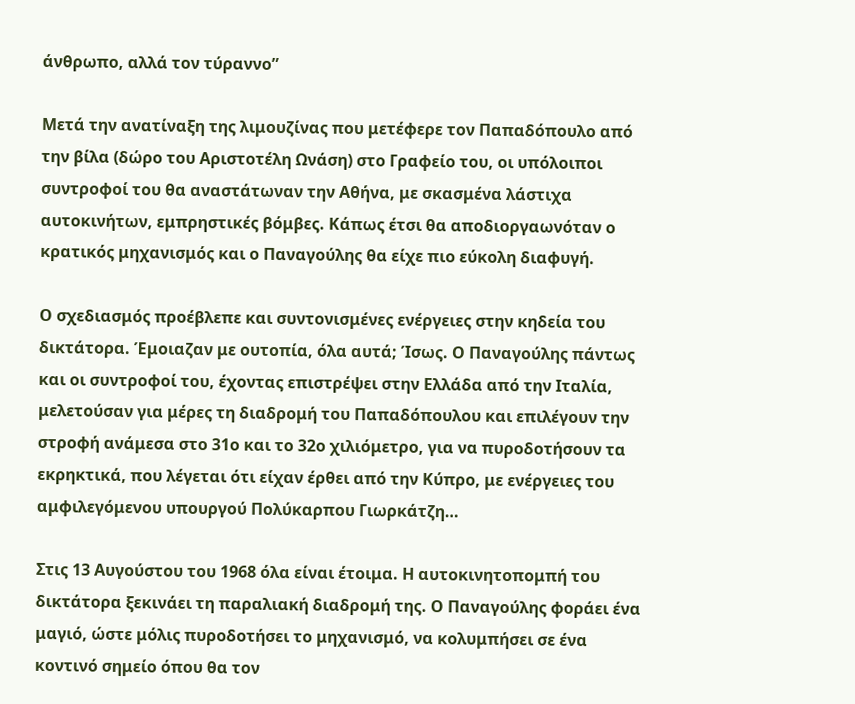άνθρωπο, αλλά τον τύραννο”

Μετά την ανατίναξη της λιμουζίνας που μετέφερε τον Παπαδόπουλο από την βίλα (δώρο του Αριστοτέλη Ωνάση) στο Γραφείο του, οι υπόλοιποι συντροφοί του θα αναστάτωναν την Αθήνα, με σκασμένα λάστιχα αυτοκινήτων, εμπρηστικές βόμβες. Κάπως έτσι θα αποδιοργαωνόταν ο κρατικός μηχανισμός και ο Παναγούλης θα είχε πιο εύκολη διαφυγή.

Ο σχεδιασμός προέβλεπε και συντονισμένες ενέργειες στην κηδεία του δικτάτορα. Έμοιαζαν με ουτοπία, όλα αυτά; Ίσως. Ο Παναγούλης πάντως και οι συντροφοί του, έχοντας επιστρέψει στην Ελλάδα από την Ιταλία, μελετούσαν για μέρες τη διαδρομή του Παπαδόπουλου και επιλέγουν την στροφή ανάμεσα στο 31ο και το 32ο χιλιόμετρο, για να πυροδοτήσουν τα εκρηκτικά, που λέγεται ότι είχαν έρθει από την Κύπρο, με ενέργειες του αμφιλεγόμενου υπουργού Πολύκαρπου Γιωρκάτζη…

Στις 13 Αυγούστου του 1968 όλα είναι έτοιμα. Η αυτοκινητοπομπή του δικτάτορα ξεκινάει τη παραλιακή διαδρομή της. Ο Παναγούλης φοράει ένα μαγιό, ώστε μόλις πυροδοτήσει το μηχανισμό, να κολυμπήσει σε ένα κοντινό σημείο όπου θα τον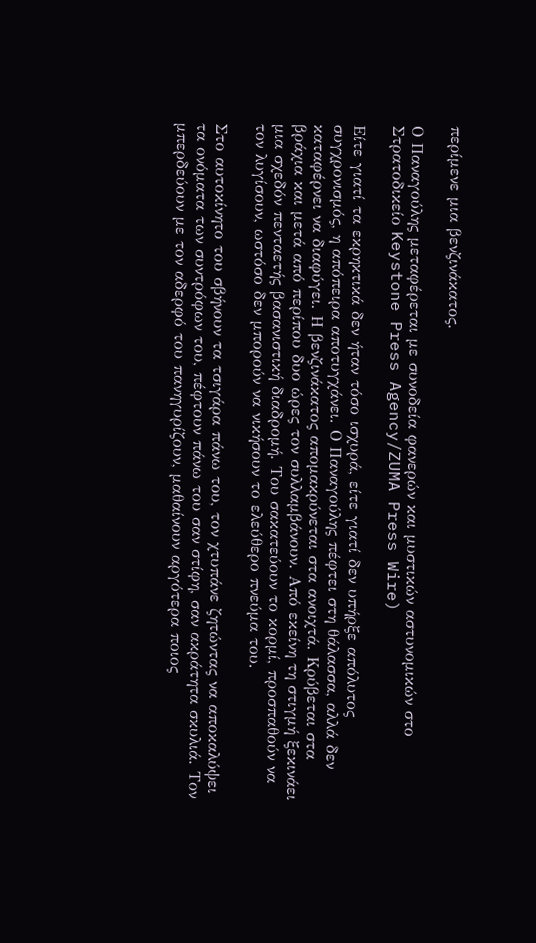περίμενε μια βενζινάκατος.

Ο Παναγούλης μεταφέρεται με συνοδεία φανερών και μυστικών αστυνομικών στο Στρατοδικείο Keystone Press Agency/ZUMA Press Wire)

Είτε γιατί τα εκρηκτικά δεν ήταν τόσο ισχυρά, είτε γιατί δεν υπήρξε απόλυτος συγχρονισμός, η απόπειρα αποτυγχάνει. Ο Παναγούλης πέφτει στη θάλασσα, αλλά δεν καταφέρνει να διαφύγει. Η βενζινάκατος απομακρύνεται στα ανοιχτά. Κρύβεται στα βράχια και μετά από περίπου δυο ώρες τον συλλαμβάνουν. Από εκείνη τη στιγμή ξεκινάει μια σχεδόν πενταετής βασανιστική διαδρομή. Του σακατεύουν το κορμί, προσπαθούν να τον λυγίσουν, ωστόσο δεν μπορούν να νικήσουν το ελεύθερο πνεύμα του.

Στο αυτοκίνητο του σβήνουν τα τσιγάρα πάνω του, τον χτυπάνε ζητώντας να αποκαλύψει τα ονόματα των συντρόφων του, πέφτουν πάνω του σαν στίφη, σαν ακράτητα σκυλιά. Τον μπερδεύουν με τον αδερφό του πανηγυρίζουν, μαθαίνουν αργότερα ποιος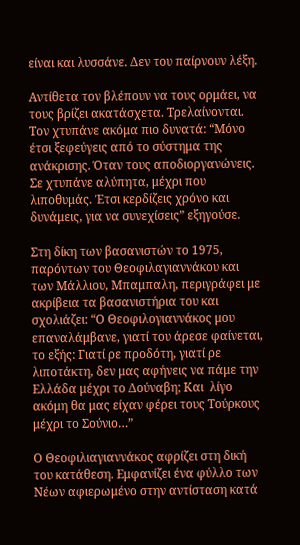είναι και λυσσάνε. Δεν του παίρνουν λέξη.

Αντίθετα τον βλέπουν να τους ορμάει, να τους βρίζει ακατάσχετα. Τρελαίνονται. Τον χτυπάνε ακόμα πιο δυνατά: “Μόνο έτσι ξεφεύγεις από το σύστημα της ανάκρισης. Όταν τους αποδιοργανώνεις. Σε χτυπάνε αλύπητα, μέχρι που λιποθυμάς. Έτσι κερδίζεις χρόνο και δυνάμεις, για να συνεχίσεις” εξηγούσε.

Στη δίκη των βασανιστών το 1975, παρόντων του Θεοφιλαγιαννάκου και των Μάλλιου, Μπαμπαλη, περιγράφει με ακρίβεια τα βασανιστήρια του και σχολιάζει: “Ο Θεοφιλογιαννάκος μου επαναλάμβανε, γιατί του άρεσε φαίνεται, το εξής: Γιατί ρε προδότη, γιατί ρε λιποτάκτη, δεν μας αφήνεις να πάμε την Ελλάδα μέχρι το Δούναβη; Και  λίγο ακόμη θα μας είχαν φέρει τους Τούρκους μέχρι το Σούνιο…”

Ο Θεοφιλιαγιαννάκος αφρίζει στη δική του κατάθεση. Εμφανίζει ένα φύλλο των Νέων αφιερωμένο στην αντίσταση κατά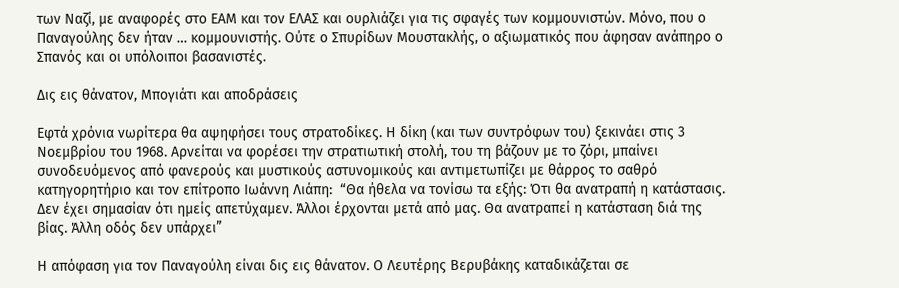των Ναζί, με αναφορές στο ΕΑΜ και τον ΕΛΑΣ και ουρλιάζει για τις σφαγές των κομμουνιστών. Μόνο, που ο Παναγούλης δεν ήταν … κομμουνιστής. Ούτε ο Σπυρίδων Μουστακλής, ο αξιωματικός που άφησαν ανάπηρο ο Σπανός και οι υπόλοιποι βασανιστές.

Δις εις θάνατον, Μπογιάτι και αποδράσεις

Εφτά χρόνια νωρίτερα θα αψηφήσει τους στρατοδίκες. Η δίκη (και των συντρόφων του) ξεκινάει στις 3 Νοεμβρίου του 1968. Αρνείται να φορέσει την στρατιωτική στολή, του τη βάζουν με το ζόρι, μπαίνει συνοδευόμενος από φανερούς και μυστικούς αστυνομικούς και αντιμετωπίζει με θάρρος το σαθρό κατηγορητήριο και τον επίτροπο Ιωάννη Λιάπη:  “Θα ήθελα να τονίσω τα εξής: Ότι θα ανατραπή η κατάστασις. Δεν έχει σημασίαν ότι ημείς απετύχαμεν. Άλλοι έρχονται μετά από μας. Θα ανατραπεί η κατάσταση διά της βίας. Άλλη οδός δεν υπάρχει”

Η απόφαση για τον Παναγούλη είναι δις εις θάνατον. Ο Λευτέρης Βερυβάκης καταδικάζεται σε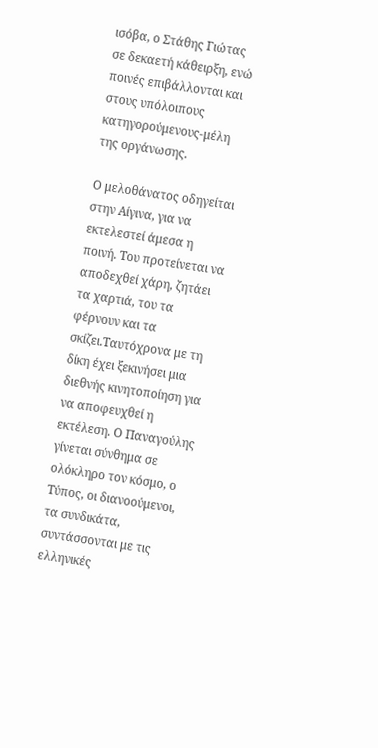ισόβα, ο Στάθης Γιώτας σε δεκαετή κάθειρξη, ενώ ποινές επιβάλλονται και στους υπόλοιπους κατηγορούμενους-μέλη της οργάνωσης.

Ο μελοθάνατος οδηγείται στην Αίγινα, για να εκτελεστεί άμεσα η ποινή. Του προτείνεται να αποδεχθεί χάρη, ζητάει τα χαρτιά, του τα φέρνουν και τα σκίζει.Ταυτόχρονα με τη δίκη έχει ξεκινήσει μια διεθνής κινητοποίηση για να αποφευχθεί η εκτέλεση. Ο Παναγούλης γίνεται σύνθημα σε ολόκληρο τον κόσμο, ο Τύπος, οι διανοούμενοι, τα συνδικάτα, συντάσσονται με τις ελληνικές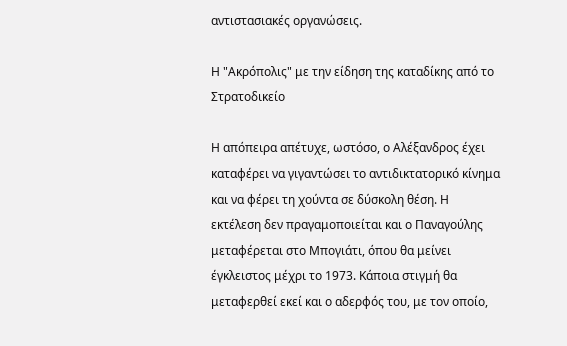αντιστασιακές οργανώσεις.

Η "Ακρόπολις" με την είδηση της καταδίκης από το Στρατοδικείο

Η απόπειρα απέτυχε, ωστόσο, ο Αλέξανδρος έχει καταφέρει να γιγαντώσει το αντιδικτατορικό κίνημα και να φέρει τη χούντα σε δύσκολη θέση. Η εκτέλεση δεν πραγαμοποιείται και ο Παναγούλης μεταφέρεται στο Μπογιάτι, όπου θα μείνει έγκλειστος μέχρι το 1973. Κάποια στιγμή θα μεταφερθεί εκεί και ο αδερφός του, με τον οποίο,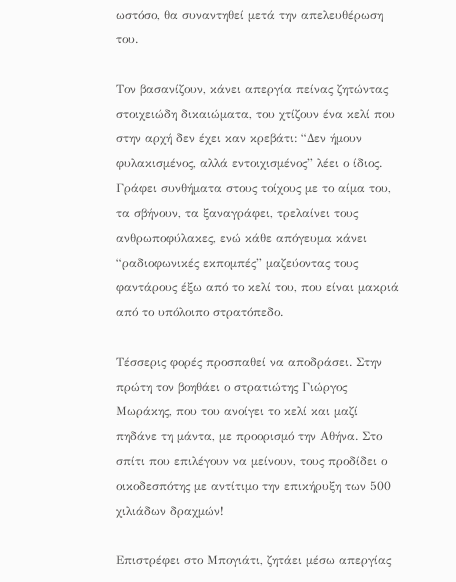ωστόσο, θα συναντηθεί μετά την απελευθέρωση του.

Τον βασανίζουν, κάνει απεργία πείνας ζητώντας στοιχειώδη δικαιώματα, του χτίζουν ένα κελί που στην αρχή δεν έχει καν κρεβάτι: “Δεν ήμουν φυλακισμένος, αλλά εντοιχισμένος” λέει ο ίδιος. Γράφει συνθήματα στους τοίχους με το αίμα του, τα σβήνουν, τα ξαναγράφει, τρελαίνει τους ανθρωποφύλακες, ενώ κάθε απόγευμα κάνει “ραδιοφωνικές εκπομπές” μαζεύοντας τους φαντάρους έξω από το κελί του, που είναι μακριά από το υπόλοιπο στρατόπεδο.

Τέσσερις φορές προσπαθεί να αποδράσει. Στην πρώτη τον βοηθάει ο στρατιώτης Γιώργος Μωράκης, που του ανοίγει το κελί και μαζί πηδάνε τη μάντα, με προορισμό την Αθήνα. Στο σπίτι που επιλέγουν να μείνουν, τους προδίδει ο οικοδεσπότης με αντίτιμο την επικήρυξη των 500 χιλιάδων δραχμών!

Επιστρέφει στο Μπογιάτι, ζητάει μέσω απεργίας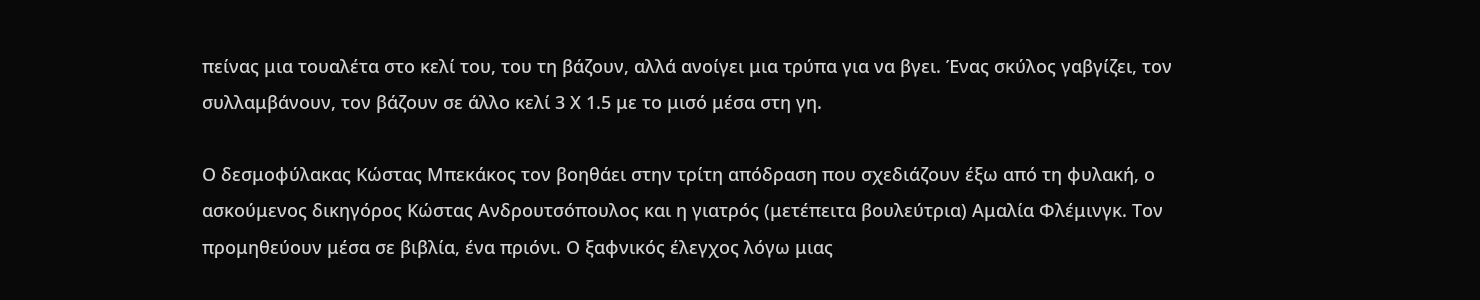πείνας μια τουαλέτα στο κελί του, του τη βάζουν, αλλά ανοίγει μια τρύπα για να βγει. Ένας σκύλος γαβγίζει, τον συλλαμβάνουν, τον βάζουν σε άλλο κελί 3 Χ 1.5 με το μισό μέσα στη γη.

Ο δεσμοφύλακας Κώστας Μπεκάκος τον βοηθάει στην τρίτη απόδραση που σχεδιάζουν έξω από τη φυλακή, ο ασκούμενος δικηγόρος Κώστας Ανδρουτσόπουλος και η γιατρός (μετέπειτα βουλεύτρια) Αμαλία Φλέμινγκ. Τον προμηθεύουν μέσα σε βιβλία, ένα πριόνι. Ο ξαφνικός έλεγχος λόγω μιας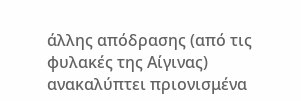άλλης απόδρασης (από τις φυλακές της Αίγινας) ανακαλύπτει πριονισμένα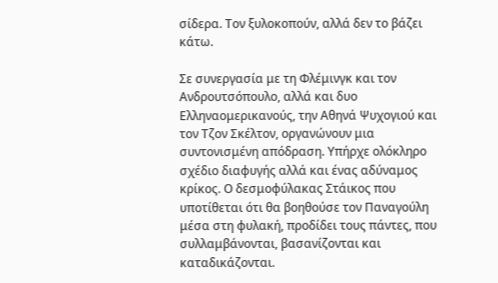σίδερα. Τον ξυλοκοπούν, αλλά δεν το βάζει κάτω.

Σε συνεργασία με τη Φλέμινγκ και τον Ανδρουτσόπουλο, αλλά και δυο Ελληναομερικανούς, την Αθηνά Ψυχογιού και τον Τζον Σκέλτον, οργανώνουν μια συντονισμένη απόδραση. Υπήρχε ολόκληρο σχέδιο διαφυγής αλλά και ένας αδύναμος κρίκος. Ο δεσμοφύλακας Στάικος που υποτίθεται ότι θα βοηθούσε τον Παναγούλη μέσα στη φυλακή, προδίδει τους πάντες, που συλλαμβάνονται, βασανίζονται και καταδικάζονται.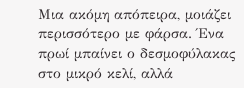Μια ακόμη απόπειρα, μοιάζει περισσότερο με φάρσα. Ένα πρωί μπαίνει ο δεσμοφύλακας στο μικρό κελί, αλλά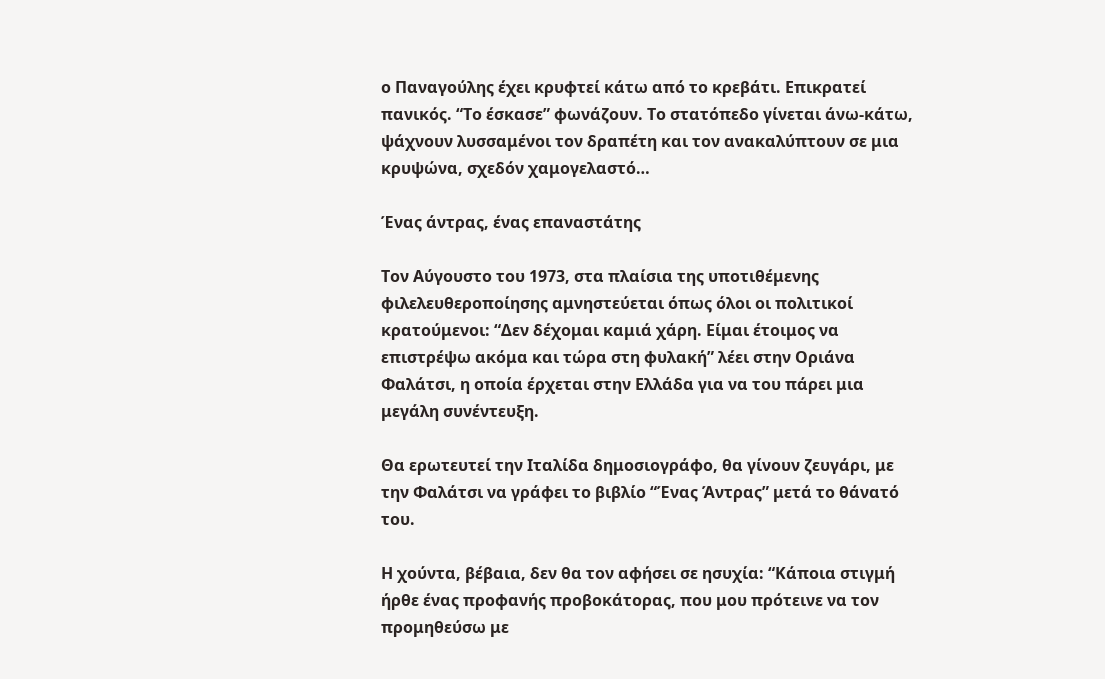ο Παναγούλης έχει κρυφτεί κάτω από το κρεβάτι. Επικρατεί πανικός. “Το έσκασε” φωνάζουν. Το στατόπεδο γίνεται άνω-κάτω, ψάχνουν λυσσαμένοι τον δραπέτη και τον ανακαλύπτουν σε μια κρυψώνα, σχεδόν χαμογελαστό…

Ένας άντρας, ένας επαναστάτης

Τον Αύγουστο του 1973, στα πλαίσια της υποτιθέμενης φιλελευθεροποίησης αμνηστεύεται όπως όλοι οι πολιτικοί κρατούμενοι: “Δεν δέχομαι καμιά χάρη. Είμαι έτοιμος να επιστρέψω ακόμα και τώρα στη φυλακή” λέει στην Οριάνα Φαλάτσι, η οποία έρχεται στην Ελλάδα για να του πάρει μια μεγάλη συνέντευξη.

Θα ερωτευτεί την Ιταλίδα δημοσιογράφο, θα γίνουν ζευγάρι, με την Φαλάτσι να γράφει το βιβλίο “Ένας Άντρας” μετά το θάνατό του.

Η χούντα, βέβαια, δεν θα τον αφήσει σε ησυχία: “Κάποια στιγμή ήρθε ένας προφανής προβοκάτορας, που μου πρότεινε να τον προμηθεύσω με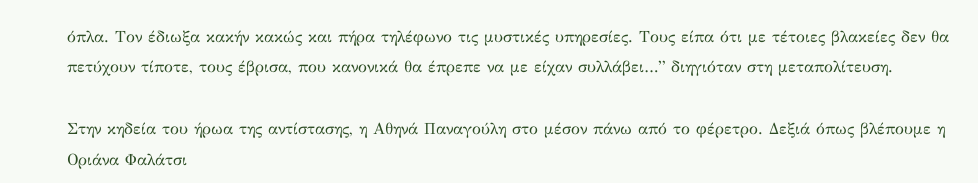όπλα. Τον έδιωξα κακήν κακώς και πήρα τηλέφωνο τις μυστικές υπηρεσίες. Τους είπα ότι με τέτοιες βλακείες δεν θα πετύχουν τίποτε, τους έβρισα, που κανονικά θα έπρεπε να με είχαν συλλάβει…” διηγιόταν στη μεταπολίτευση.

Στην κηδεία του ήρωα της αντίστασης, η Αθηνά Παναγούλη στο μέσον πάνω από το φέρετρο. Δεξιά όπως βλέπουμε η Οριάνα Φαλάτσι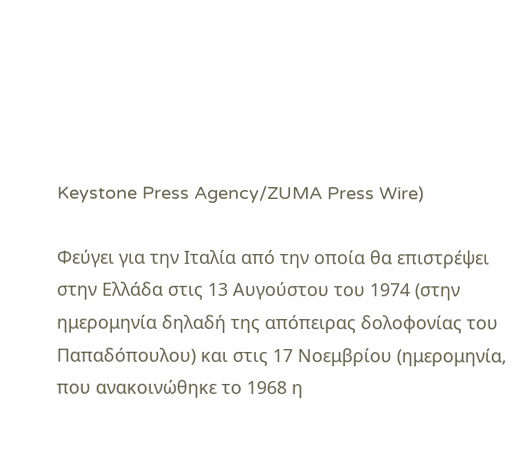Keystone Press Agency/ZUMA Press Wire)

Φεύγει για την Ιταλία από την οποία θα επιστρέψει στην Ελλάδα στις 13 Αυγούστου του 1974 (στην ημερομηνία δηλαδή της απόπειρας δολοφονίας του Παπαδόπουλου) και στις 17 Νοεμβρίου (ημερομηνία, που ανακοινώθηκε το 1968 η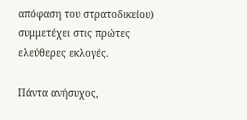απόφαση του στρατοδικείου) συμμετέχει στις πρώτες ελεύθερες εκλογές.

Πάντα ανήσυχος,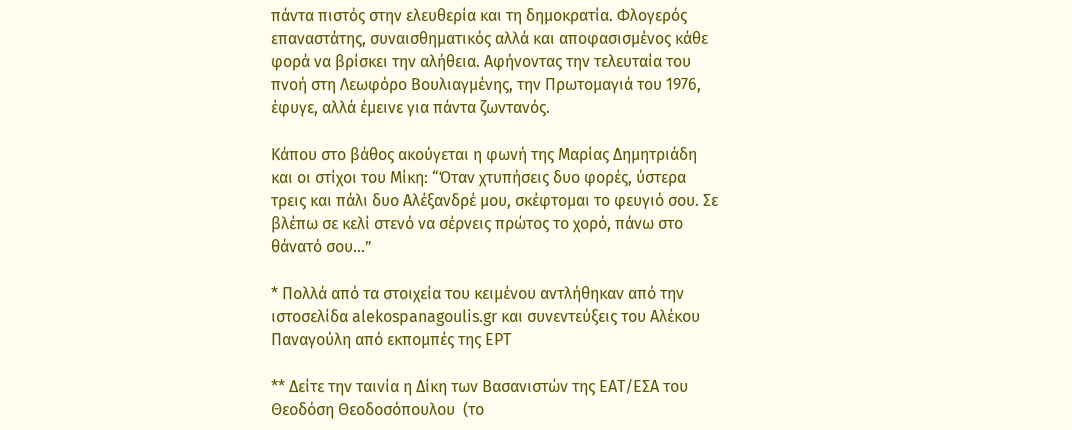πάντα πιστός στην ελευθερία και τη δημοκρατία. Φλογερός επαναστάτης, συναισθηματικός αλλά και αποφασισμένος κάθε φορά να βρίσκει την αλήθεια. Αφήνοντας την τελευταία του πνοή στη Λεωφόρο Βουλιαγμένης, την Πρωτομαγιά του 1976, έφυγε, αλλά έμεινε για πάντα ζωντανός.

Κάπου στο βάθος ακούγεται η φωνή της Μαρίας Δημητριάδη και οι στίχοι του Μίκη: “Όταν χτυπήσεις δυο φορές, ύστερα τρεις και πάλι δυο Αλέξανδρέ μου, σκέφτομαι το φευγιό σου. Σε βλέπω σε κελί στενό να σέρνεις πρώτος το χορό, πάνω στο θάνατό σου…”

* Πολλά από τα στοιχεία του κειμένου αντλήθηκαν από την ιστοσελίδα alekospanagoulis.gr και συνεντεύξεις του Αλέκου Παναγούλη από εκπομπές της ΕΡΤ

** Δείτε την ταινία η Δίκη των Βασανιστών της ΕΑΤ/ΕΣΑ του Θεοδόση Θεοδοσόπουλου  (το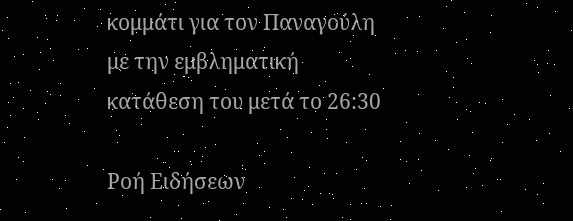κομμάτι για τον Παναγούλη με την εμβληματική κατάθεση του μετά το 26:30

Ροή Ειδήσεων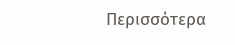Περισσότερα